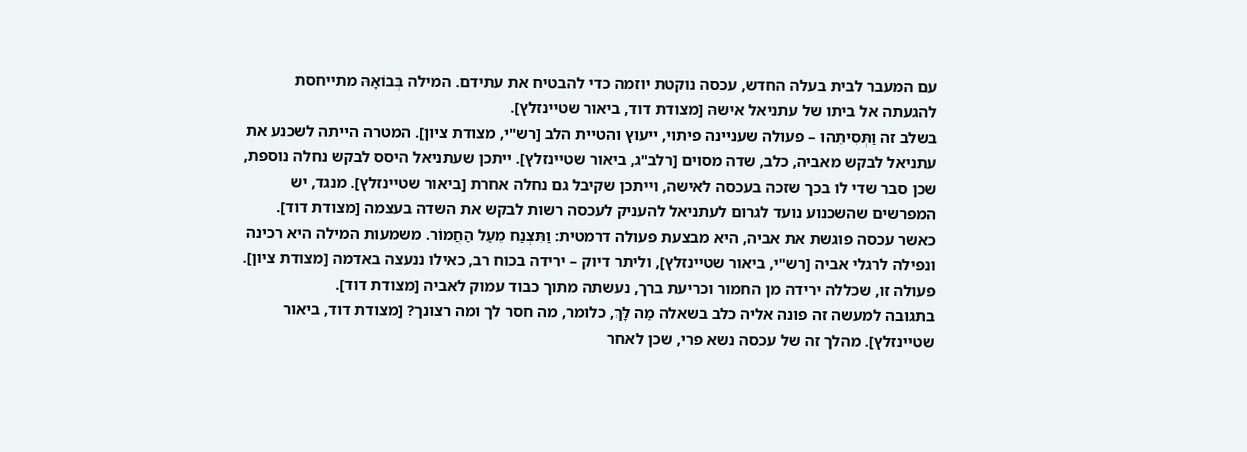עם המעבר לבית בעלה החדש, עכסה נוקטת יוזמה כדי להבטיח את עתידם. המילה בְּבוֹאָהּ מתייחסת להגעתה אל ביתו של עתניאל אישהּ [מצודת דוד, ביאור שטיינזלץ].
בשלב זה וַתְּסִיתֵהוּ – פעולה שעניינה פיתוי, ייעוץ והטיית הלב [רש"י, מצודת ציון]. המטרה הייתה לשכנע את עתניאל לבקש מאביה, כלב, שדה מסוים [רלב"ג, ביאור שטיינזלץ]. ייתכן שעתניאל היסס לבקש נחלה נוספת, שכן סבר שדי לו בכך שזכה בעכסה לאישה, וייתכן שקיבל גם נחלה אחרת [ביאור שטיינזלץ]. מנגד, יש המפרשים שהשכנוע נועד לגרום לעתניאל להעניק לעכסה רשות לבקש את השדה בעצמה [מצודת דוד].
כאשר עכסה פוגשת את אביה, היא מבצעת פעולה דרמטית: וַתִּצְנַח מֵעַל הַחֲמוֹר. משמעות המילה היא רכינה ונפילה לרגלי אביה [רש"י, ביאור שטיינזלץ], וליתר דיוק – ירידה בכוח רב, כאילו ננעצה באדמה [מצודת ציון]. פעולה זו, שכללה ירידה מן החמור וכריעת ברך, נעשתה מתוך כבוד עמוק לאביה [מצודת דוד].
בתגובה למעשה זה פונה אליה כלב בשאלה מַה לָּךְ, כלומר, מה חסר לך ומה רצונך? [מצודת דוד, ביאור שטיינזלץ]. מהלך זה של עכסה נשא פרי, שכן לאחר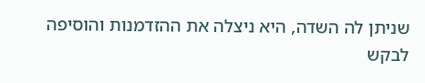שניתן לה השדה, היא ניצלה את ההזדמנות והוסיפה לבקש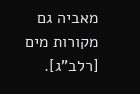מאביה גם מקורות מים [רלב"ג].